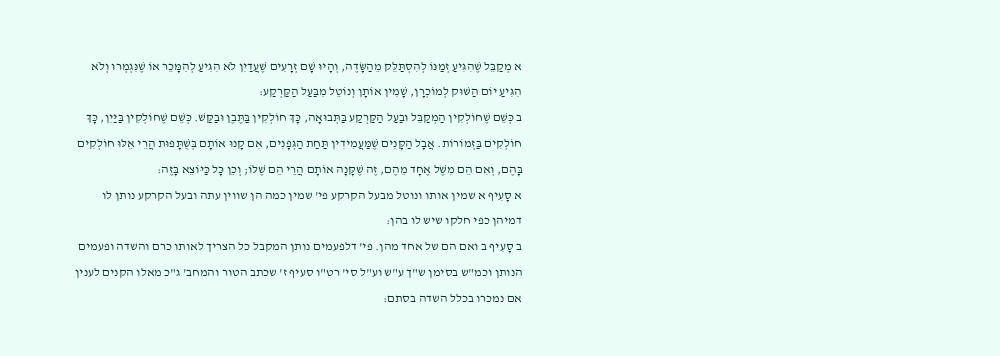א מְקַבֵּל שֶׁהִגִּיעַ זְמַנּוֹ לְהִסְתַּלֵּק מֵהַשָּׂדֶה, וְהָיוּ שָׁם זְרָעִים שֶׁעֲדַיִן לֹא הִגִּיעַ לְהִמָּכֵר אוֹ שֶׁנִּגְמְרוּ וְלֹא הִגִּיעַ יוֹם הַשּׁוּק לְמוֹכְרָן, שָׁמִין אוֹתָן וְנוֹטֵל מִבַּעַל הַקַּרְקַע:
ב כְּשֵׁם שֶׁחוֹלְקִין הַמְקַבֵּל וּבַעַל הַקַּרְקַע בַּתְּבוּאָה, כָּךְ חוֹלְקִין בַּתֶּבֶן וּבַקַּשׁ. כְּשֵׁם שֶׁחוֹלְקִין בַּיַּיִן, כָּךְ חוֹלְקִים בַּזְּמוֹרוֹת. אֲבָל הַקָּנִים שֶׁמַּעֲמִידִין תַּחַת הַגְּפָנִים, אִם קָנוּ אוֹתָם בְּשֻׁתָּפוּת הֲרֵי אֵלּוּ חוֹלְקִים בָּהֶם, וְאִם הֵם מִשֶּׁל אֶחָד מֵהֶם, זֶה שֶׁקָּנָה אוֹתָם הֲרֵי הֵם שֶׁלּוֹ; וְכֵן כָּל כַּיּוֹצֵא בָּזֶה:
א סָעִיף א שמין אותו ונוטל מבעל הקרקע פי' שמין כמה הן שווין עתה ובעל הקרקע נותן לו דמיהן כפי חלקו שיש לו בהן:
ב סָעִיף ב ואם הם של אחד מהן. פי' דלפעמים נותן המקבל כל הצריך לאותו כרם והשדה ופעמים הנותן וכמ"ש בסימן ש"ך ע"ש וע"ל סי' רט"ו סעיף ז' שכתב הטור והמחב' ג"כ מאלו הקנים לענין אם נמכרו בכלל השדה בסתם: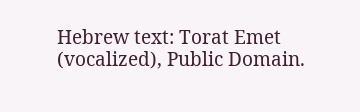Hebrew text: Torat Emet (vocalized), Public Domain.